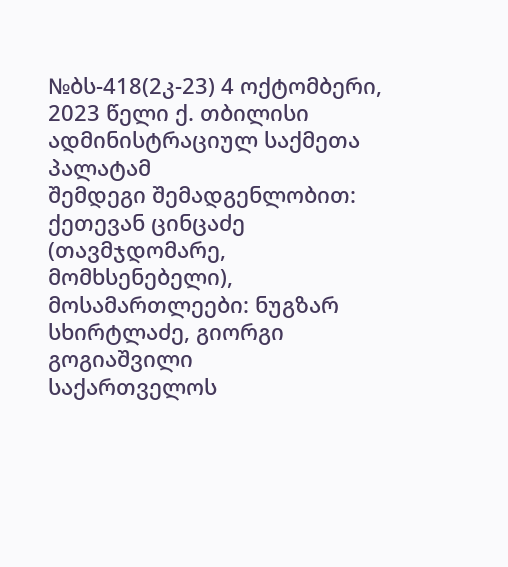№ბს-418(2კ-23) 4 ოქტომბერი, 2023 წელი ქ. თბილისი
ადმინისტრაციულ საქმეთა პალატამ
შემდეგი შემადგენლობით:
ქეთევან ცინცაძე (თავმჯდომარე, მომხსენებელი),
მოსამართლეები: ნუგზარ სხირტლაძე, გიორგი გოგიაშვილი
საქართველოს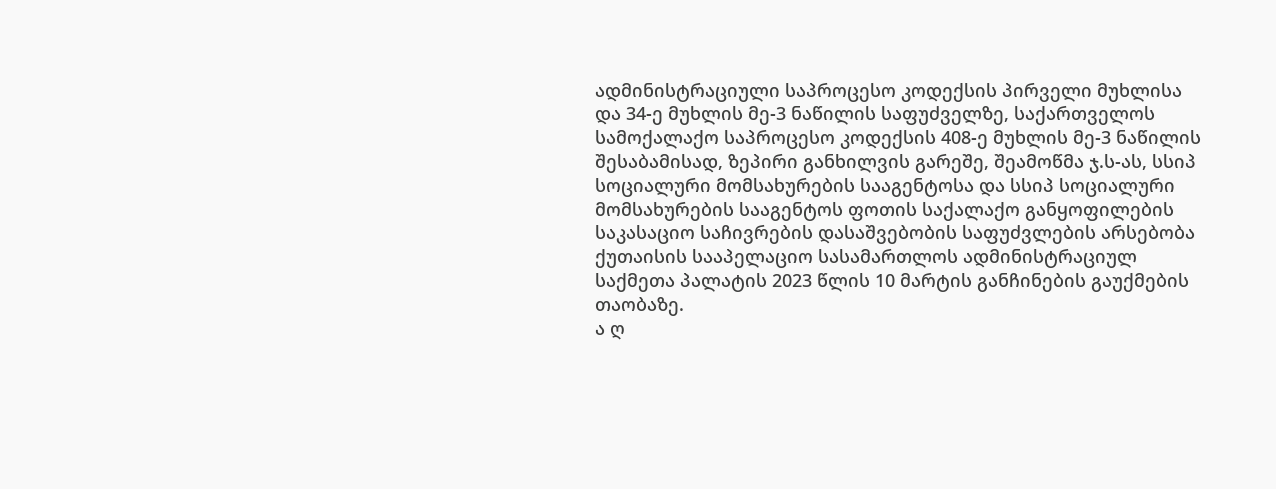ადმინისტრაციული საპროცესო კოდექსის პირველი მუხლისა და 34-ე მუხლის მე-3 ნაწილის საფუძველზე, საქართველოს სამოქალაქო საპროცესო კოდექსის 408-ე მუხლის მე-3 ნაწილის შესაბამისად, ზეპირი განხილვის გარეშე, შეამოწმა ჯ.ს-ას, სსიპ სოციალური მომსახურების სააგენტოსა და სსიპ სოციალური მომსახურების სააგენტოს ფოთის საქალაქო განყოფილების საკასაციო საჩივრების დასაშვებობის საფუძვლების არსებობა ქუთაისის სააპელაციო სასამართლოს ადმინისტრაციულ საქმეთა პალატის 2023 წლის 10 მარტის განჩინების გაუქმების თაობაზე.
ა ღ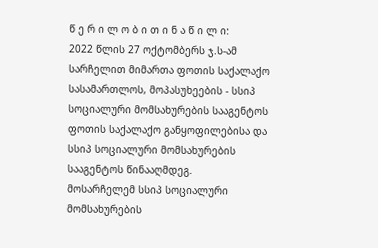წ ე რ ი ლ ო ბ ი თ ი ნ ა წ ი ლ ი:
2022 წლის 27 ოქტომბერს ჯ.ს-ამ სარჩელით მიმართა ფოთის საქალაქო სასამართლოს, მოპასუხეების - სსიპ სოციალური მომსახურების სააგენტოს ფოთის საქალაქო განყოფილებისა და სსიპ სოციალური მომსახურების სააგენტოს წინააღმდეგ.
მოსარჩელემ სსიპ სოციალური მომსახურების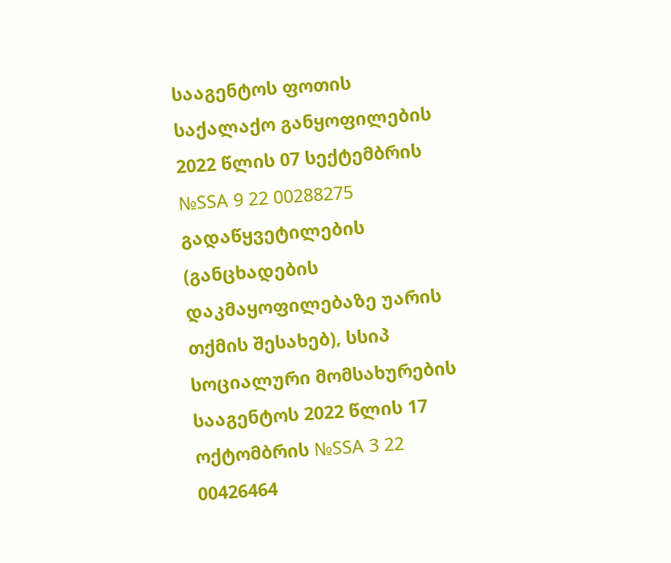სააგენტოს ფოთის საქალაქო განყოფილების 2022 წლის 07 სექტემბრის №SSA 9 22 00288275 გადაწყვეტილების (განცხადების დაკმაყოფილებაზე უარის თქმის შესახებ), სსიპ სოციალური მომსახურების სააგენტოს 2022 წლის 17 ოქტომბრის №SSA 3 22 00426464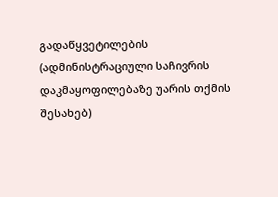გადაწყვეტილების (ადმინისტრაციული საჩივრის დაკმაყოფილებაზე უარის თქმის შესახებ)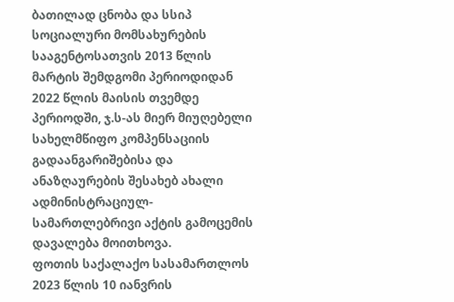ბათილად ცნობა და სსიპ სოციალური მომსახურების სააგენტოსათვის 2013 წლის მარტის შემდგომი პერიოდიდან 2022 წლის მაისის თვემდე პერიოდში, ჯ.ს-ას მიერ მიუღებელი სახელმწიფო კომპენსაციის გადაანგარიშებისა და ანაზღაურების შესახებ ახალი ადმინისტრაციულ-სამართლებრივი აქტის გამოცემის დავალება მოითხოვა.
ფოთის საქალაქო სასამართლოს 2023 წლის 10 იანვრის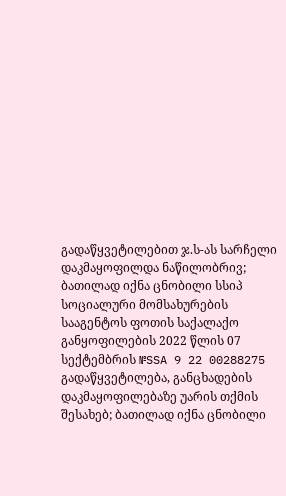გადაწყვეტილებით ჯ.ს-ას სარჩელი დაკმაყოფილდა ნაწილობრივ; ბათილად იქნა ცნობილი სსიპ სოციალური მომსახურების სააგენტოს ფოთის საქალაქო განყოფილების 2022 წლის 07 სექტემბრის №SSA 9 22 00288275 გადაწყვეტილება, განცხადების დაკმაყოფილებაზე უარის თქმის შესახებ; ბათილად იქნა ცნობილი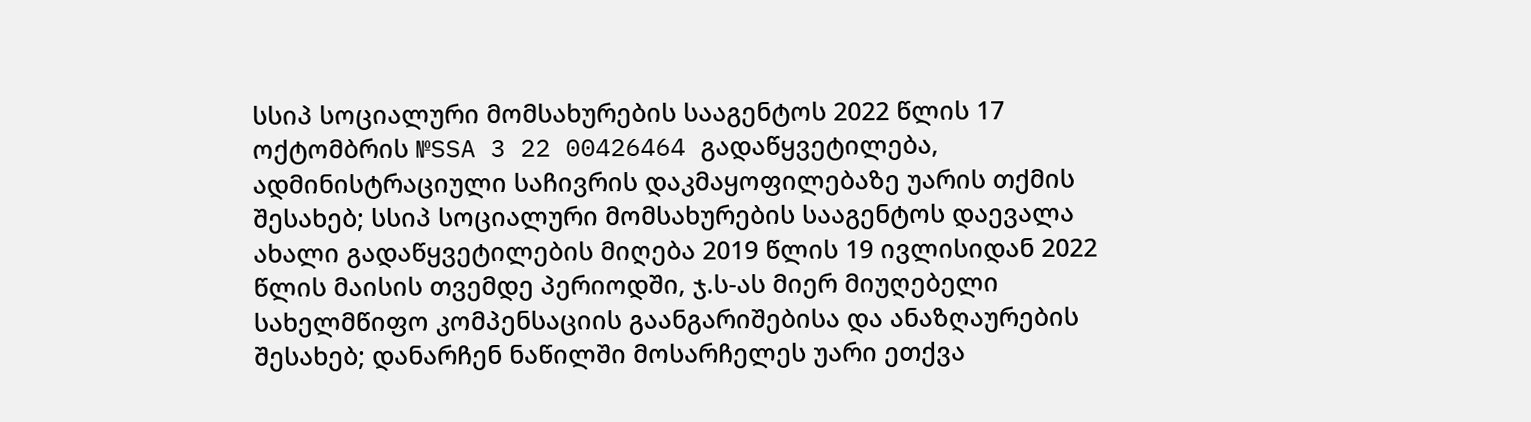სსიპ სოციალური მომსახურების სააგენტოს 2022 წლის 17 ოქტომბრის №SSA 3 22 00426464 გადაწყვეტილება, ადმინისტრაციული საჩივრის დაკმაყოფილებაზე უარის თქმის შესახებ; სსიპ სოციალური მომსახურების სააგენტოს დაევალა ახალი გადაწყვეტილების მიღება 2019 წლის 19 ივლისიდან 2022 წლის მაისის თვემდე პერიოდში, ჯ.ს-ას მიერ მიუღებელი სახელმწიფო კომპენსაციის გაანგარიშებისა და ანაზღაურების შესახებ; დანარჩენ ნაწილში მოსარჩელეს უარი ეთქვა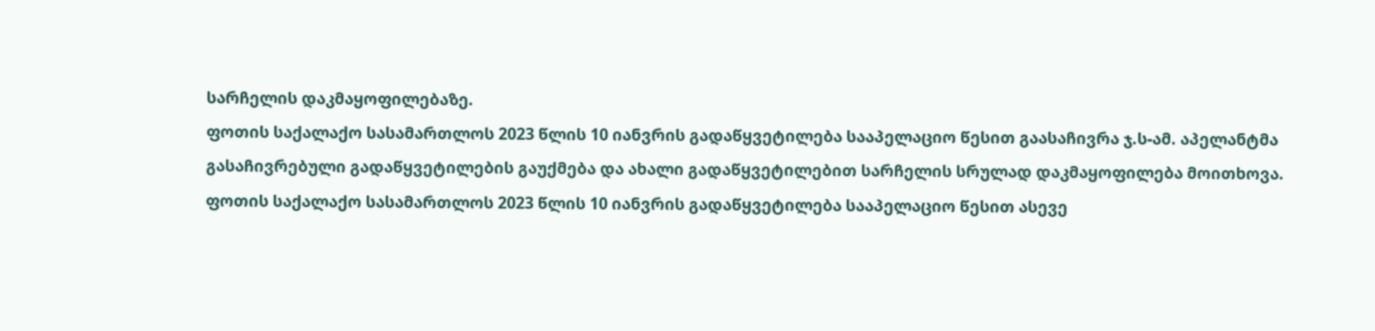სარჩელის დაკმაყოფილებაზე.
ფოთის საქალაქო სასამართლოს 2023 წლის 10 იანვრის გადაწყვეტილება სააპელაციო წესით გაასაჩივრა ჯ.ს-ამ. აპელანტმა გასაჩივრებული გადაწყვეტილების გაუქმება და ახალი გადაწყვეტილებით სარჩელის სრულად დაკმაყოფილება მოითხოვა.
ფოთის საქალაქო სასამართლოს 2023 წლის 10 იანვრის გადაწყვეტილება სააპელაციო წესით ასევე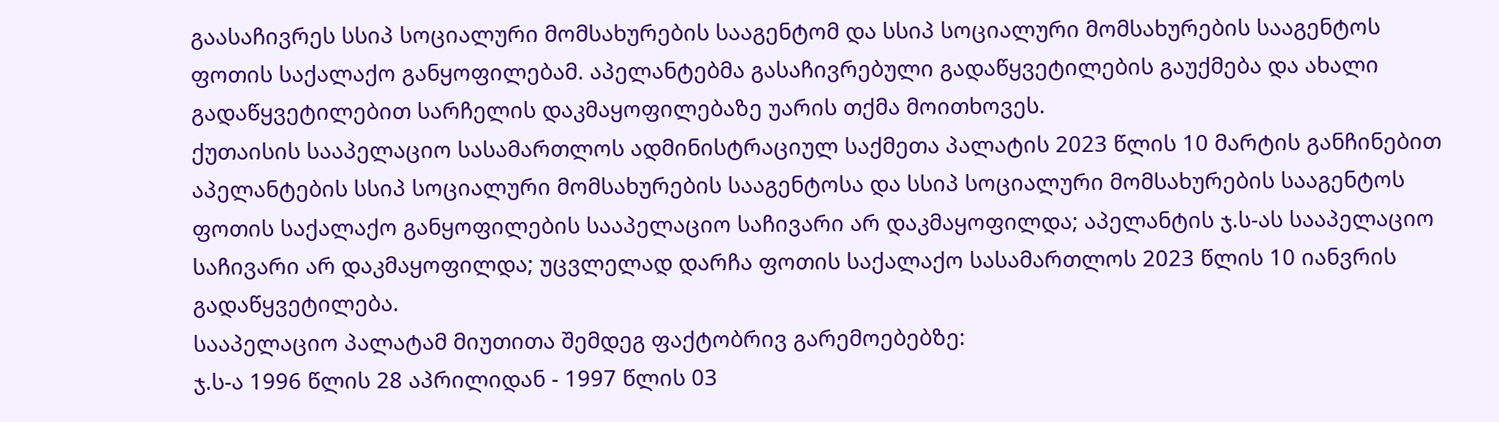გაასაჩივრეს სსიპ სოციალური მომსახურების სააგენტომ და სსიპ სოციალური მომსახურების სააგენტოს ფოთის საქალაქო განყოფილებამ. აპელანტებმა გასაჩივრებული გადაწყვეტილების გაუქმება და ახალი გადაწყვეტილებით სარჩელის დაკმაყოფილებაზე უარის თქმა მოითხოვეს.
ქუთაისის სააპელაციო სასამართლოს ადმინისტრაციულ საქმეთა პალატის 2023 წლის 10 მარტის განჩინებით აპელანტების სსიპ სოციალური მომსახურების სააგენტოსა და სსიპ სოციალური მომსახურების სააგენტოს ფოთის საქალაქო განყოფილების სააპელაციო საჩივარი არ დაკმაყოფილდა; აპელანტის ჯ.ს-ას სააპელაციო საჩივარი არ დაკმაყოფილდა; უცვლელად დარჩა ფოთის საქალაქო სასამართლოს 2023 წლის 10 იანვრის გადაწყვეტილება.
სააპელაციო პალატამ მიუთითა შემდეგ ფაქტობრივ გარემოებებზე:
ჯ.ს-ა 1996 წლის 28 აპრილიდან - 1997 წლის 03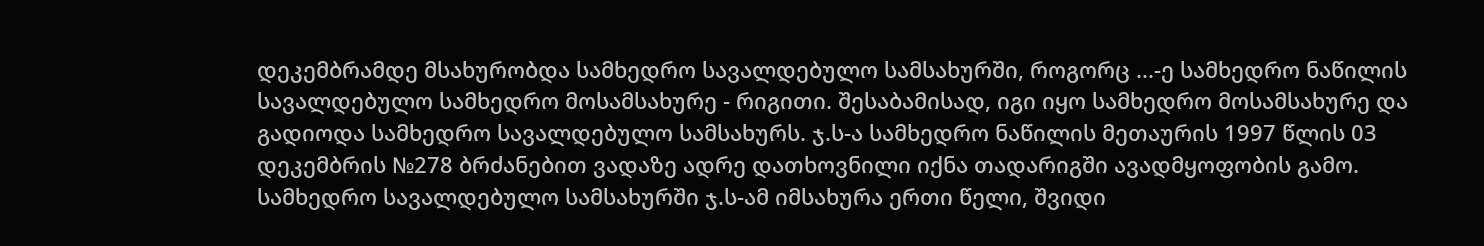დეკემბრამდე მსახურობდა სამხედრო სავალდებულო სამსახურში, როგორც ...-ე სამხედრო ნაწილის სავალდებულო სამხედრო მოსამსახურე - რიგითი. შესაბამისად, იგი იყო სამხედრო მოსამსახურე და გადიოდა სამხედრო სავალდებულო სამსახურს. ჯ.ს-ა სამხედრო ნაწილის მეთაურის 1997 წლის 03 დეკემბრის №278 ბრძანებით ვადაზე ადრე დათხოვნილი იქნა თადარიგში ავადმყოფობის გამო.
სამხედრო სავალდებულო სამსახურში ჯ.ს-ამ იმსახურა ერთი წელი, შვიდი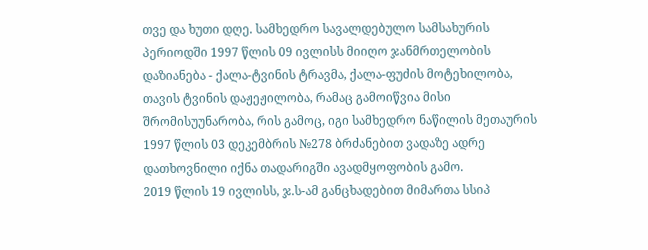თვე და ხუთი დღე. სამხედრო სავალდებულო სამსახურის პერიოდში 1997 წლის 09 ივლისს მიიღო ჯანმრთელობის დაზიანება - ქალა-ტვინის ტრავმა, ქალა-ფუძის მოტეხილობა, თავის ტვინის დაჟეჟილობა, რამაც გამოიწვია მისი შრომისუუნარობა, რის გამოც, იგი სამხედრო ნაწილის მეთაურის 1997 წლის 03 დეკემბრის №278 ბრძანებით ვადაზე ადრე დათხოვნილი იქნა თადარიგში ავადმყოფობის გამო.
2019 წლის 19 ივლისს, ჯ.ს-ამ განცხადებით მიმართა სსიპ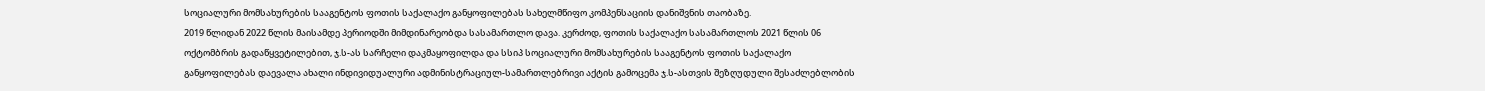სოციალური მომსახურების სააგენტოს ფოთის საქალაქო განყოფილებას სახელმწიფო კომპენსაციის დანიშვნის თაობაზე.
2019 წლიდან 2022 წლის მაისამდე პერიოდში მიმდინარეობდა სასამართლო დავა. კერძოდ, ფოთის საქალაქო სასამართლოს 2021 წლის 06 ოქტომბრის გადაწყვეტილებით, ჯ.ს-ას სარჩელი დაკმაყოფილდა და სსიპ სოციალური მომსახურების სააგენტოს ფოთის საქალაქო განყოფილებას დაევალა ახალი ინდივიდუალური ადმინისტრაციულ-სამართლებრივი აქტის გამოცემა ჯ.ს-ასთვის შეზღუდული შესაძლებლობის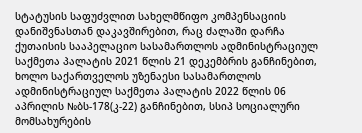სტატუსის საფუძვლით სახელმწიფო კომპენსაციის დანიშვნასთან დაკავშირებით, რაც ძალაში დარჩა ქუთაისის სააპელაციო სასამართლოს ადმინისტრაციულ საქმეთა პალატის 2021 წლის 21 დეკემბრის განჩინებით, ხოლო საქართველოს უზენაესი სასამართლოს ადმინისტრაციულ საქმეთა პალატის 2022 წლის 06 აპრილის №ბს-178(კ-22) განჩინებით, სსიპ სოციალური მომსახურების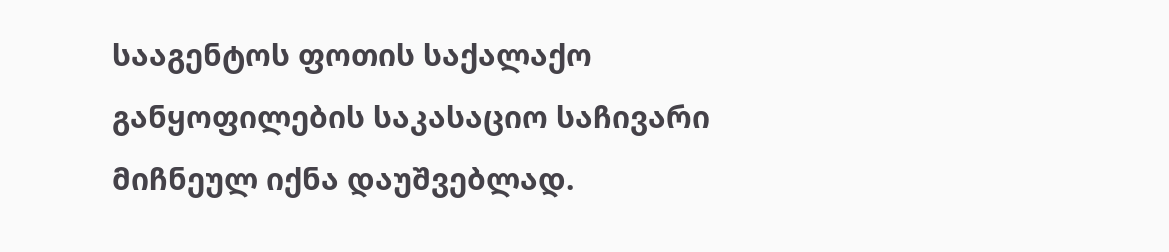სააგენტოს ფოთის საქალაქო განყოფილების საკასაციო საჩივარი მიჩნეულ იქნა დაუშვებლად.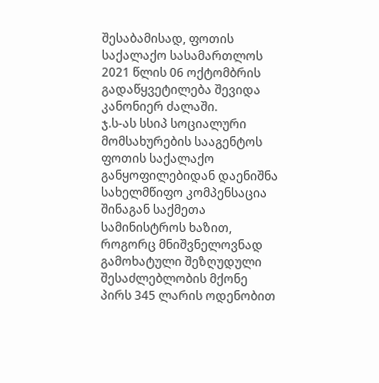შესაბამისად, ფოთის საქალაქო სასამართლოს 2021 წლის 06 ოქტომბრის გადაწყვეტილება შევიდა კანონიერ ძალაში.
ჯ.ს-ას სსიპ სოციალური მომსახურების სააგენტოს ფოთის საქალაქო განყოფილებიდან დაენიშნა სახელმწიფო კომპენსაცია შინაგან საქმეთა სამინისტროს ხაზით, როგორც მნიშვნელოვნად გამოხატული შეზღუდული შესაძლებლობის მქონე პირს 345 ლარის ოდენობით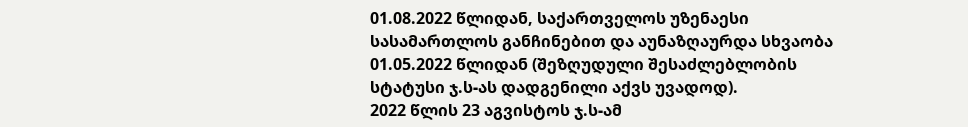01.08.2022 წლიდან, საქართველოს უზენაესი სასამართლოს განჩინებით და აუნაზღაურდა სხვაობა 01.05.2022 წლიდან (შეზღუდული შესაძლებლობის სტატუსი ჯ.ს-ას დადგენილი აქვს უვადოდ).
2022 წლის 23 აგვისტოს ჯ.ს-ამ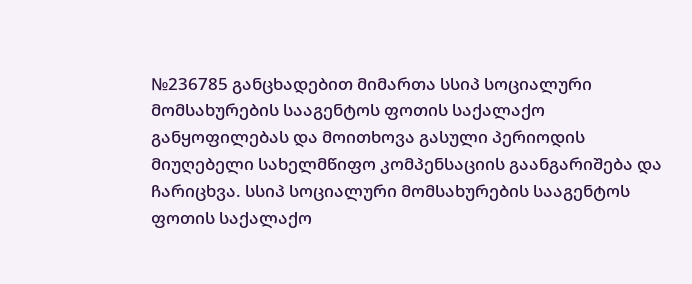№236785 განცხადებით მიმართა სსიპ სოციალური მომსახურების სააგენტოს ფოთის საქალაქო განყოფილებას და მოითხოვა გასული პერიოდის მიუღებელი სახელმწიფო კომპენსაციის გაანგარიშება და ჩარიცხვა. სსიპ სოციალური მომსახურების სააგენტოს ფოთის საქალაქო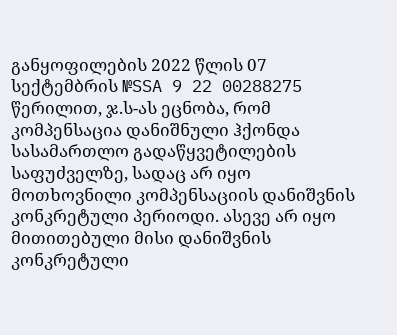განყოფილების 2022 წლის 07 სექტემბრის №SSA 9 22 00288275 წერილით, ჯ.ს-ას ეცნობა, რომ კომპენსაცია დანიშნული ჰქონდა სასამართლო გადაწყვეტილების საფუძველზე, სადაც არ იყო მოთხოვნილი კომპენსაციის დანიშვნის კონკრეტული პერიოდი. ასევე არ იყო მითითებული მისი დანიშვნის კონკრეტული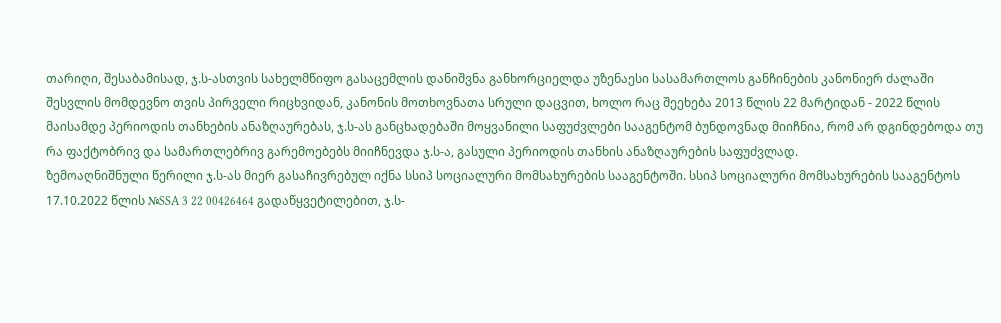თარიღი, შესაბამისად, ჯ.ს-ასთვის სახელმწიფო გასაცემლის დანიშვნა განხორციელდა უზენაესი სასამართლოს განჩინების კანონიერ ძალაში შესვლის მომდევნო თვის პირველი რიცხვიდან, კანონის მოთხოვნათა სრული დაცვით, ხოლო რაც შეეხება 2013 წლის 22 მარტიდან - 2022 წლის მაისამდე პერიოდის თანხების ანაზღაურებას, ჯ.ს-ას განცხადებაში მოყვანილი საფუძვლები სააგენტომ ბუნდოვნად მიიჩნია, რომ არ დგინდებოდა თუ რა ფაქტობრივ და სამართლებრივ გარემოებებს მიიჩნევდა ჯ.ს-ა, გასული პერიოდის თანხის ანაზღაურების საფუძვლად.
ზემოაღნიშნული წერილი ჯ.ს-ას მიერ გასაჩივრებულ იქნა სსიპ სოციალური მომსახურების სააგენტოში. სსიპ სოციალური მომსახურების სააგენტოს 17.10.2022 წლის №SSA 3 22 00426464 გადაწყვეტილებით, ჯ.ს-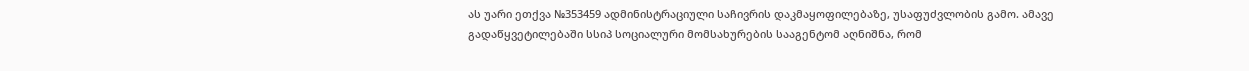ას უარი ეთქვა №353459 ადმინისტრაციული საჩივრის დაკმაყოფილებაზე, უსაფუძვლობის გამო. ამავე გადაწყვეტილებაში სსიპ სოციალური მომსახურების სააგენტომ აღნიშნა, რომ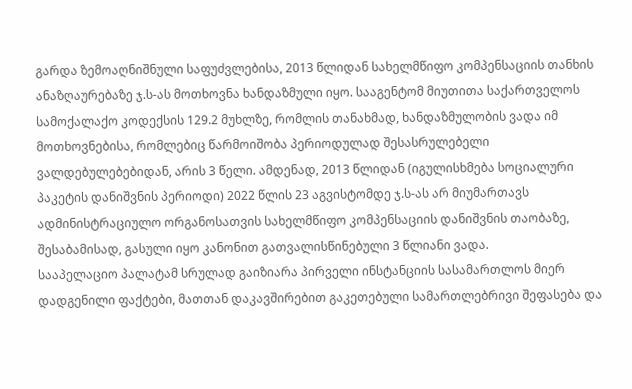გარდა ზემოაღნიშნული საფუძვლებისა, 2013 წლიდან სახელმწიფო კომპენსაციის თანხის ანაზღაურებაზე ჯ.ს-ას მოთხოვნა ხანდაზმული იყო. სააგენტომ მიუთითა საქართველოს სამოქალაქო კოდექსის 129.2 მუხლზე, რომლის თანახმად, ხანდაზმულობის ვადა იმ მოთხოვნებისა, რომლებიც წარმოიშობა პერიოდულად შესასრულებელი ვალდებულებებიდან, არის 3 წელი. ამდენად, 2013 წლიდან (იგულისხმება სოციალური პაკეტის დანიშვნის პერიოდი) 2022 წლის 23 აგვისტომდე ჯ.ს-ას არ მიუმართავს ადმინისტრაციულო ორგანოსათვის სახელმწიფო კომპენსაციის დანიშვნის თაობაზე, შესაბამისად, გასული იყო კანონით გათვალისწინებული 3 წლიანი ვადა.
სააპელაციო პალატამ სრულად გაიზიარა პირველი ინსტანციის სასამართლოს მიერ დადგენილი ფაქტები, მათთან დაკავშირებით გაკეთებული სამართლებრივი შეფასება და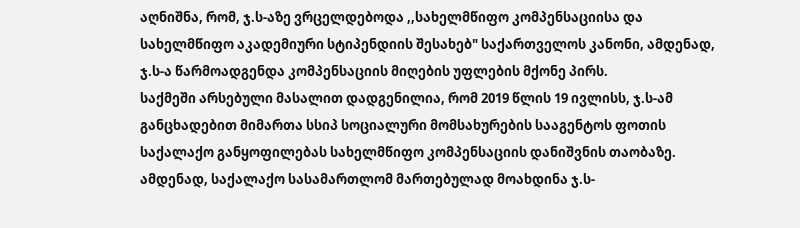აღნიშნა, რომ, ჯ.ს-აზე ვრცელდებოდა ,,სახელმწიფო კომპენსაციისა და სახელმწიფო აკადემიური სტიპენდიის შესახებ" საქართველოს კანონი, ამდენად, ჯ.ს-ა წარმოადგენდა კომპენსაციის მიღების უფლების მქონე პირს.
საქმეში არსებული მასალით დადგენილია, რომ 2019 წლის 19 ივლისს, ჯ.ს-ამ განცხადებით მიმართა სსიპ სოციალური მომსახურების სააგენტოს ფოთის საქალაქო განყოფილებას სახელმწიფო კომპენსაციის დანიშვნის თაობაზე. ამდენად, საქალაქო სასამართლომ მართებულად მოახდინა ჯ.ს-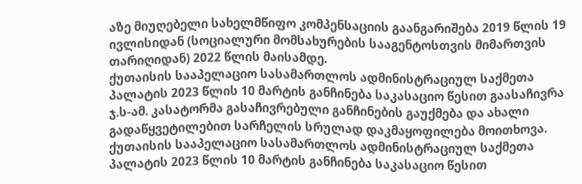აზე მიუღებელი სახელმწიფო კომპენსაციის გაანგარიშება 2019 წლის 19 ივლისიდან (სოციალური მომსახურების სააგენტოსთვის მიმართვის თარიღიდან) 2022 წლის მაისამდე.
ქუთაისის სააპელაციო სასამართლოს ადმინისტრაციულ საქმეთა პალატის 2023 წლის 10 მარტის განჩინება საკასაციო წესით გაასაჩივრა ჯ.ს-ამ. კასატორმა გასაჩივრებული განჩინების გაუქმება და ახალი გადაწყვეტილებით სარჩელის სრულად დაკმაყოფილება მოითხოვა.
ქუთაისის სააპელაციო სასამართლოს ადმინისტრაციულ საქმეთა პალატის 2023 წლის 10 მარტის განჩინება საკასაციო წესით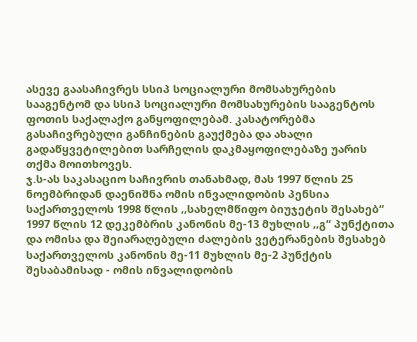ასევე გაასაჩივრეს სსიპ სოციალური მომსახურების სააგენტომ და სსიპ სოციალური მომსახურების სააგენტოს ფოთის საქალაქო განყოფილებამ. კასატორებმა გასაჩივრებული განჩინების გაუქმება და ახალი გადაწყვეტილებით სარჩელის დაკმაყოფილებაზე უარის თქმა მოითხოვეს.
ჯ.ს-ას საკასაციო საჩივრის თანახმად, მას 1997 წლის 25 ნოემბრიდან დაენიშნა ომის ინვალიდობის პენსია საქართველოს 1998 წლის ,,სახელმწიფო ბიუჯეტის შესახებ“ 1997 წლის 12 დეკემბრის კანონის მე-13 მუხლის ,,გ“ პუნქტითა და ომისა და შეიარაღებული ძალების ვეტერანების შესახებ საქართველოს კანონის მე-11 მუხლის მე-2 პუნქტის შესაბამისად - ომის ინვალიდობის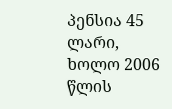პენსია 45 ლარი, ხოლო 2006 წლის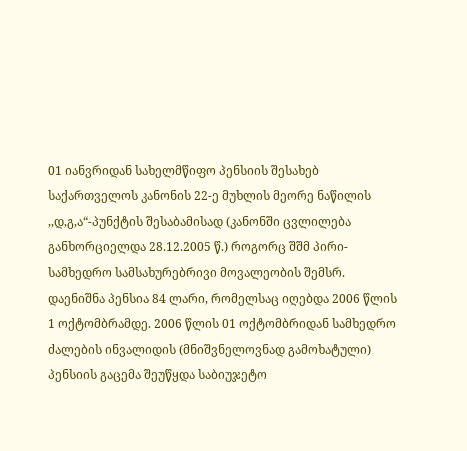01 იანვრიდან სახელმწიფო პენსიის შესახებ საქართველოს კანონის 22-ე მუხლის მეორე ნაწილის ,,დ,გ,ა“-პუნქტის შესაბამისად (კანონში ცვლილება განხორციელდა 28.12.2005 წ.) როგორც შშმ პირი-სამხედრო სამსახურებრივი მოვალეობის შემსრ. დაენიშნა პენსია 84 ლარი, რომელსაც იღებდა 2006 წლის 1 ოქტომბრამდე. 2006 წლის 01 ოქტომბრიდან სამხედრო ძალების ინვალიდის (მნიშვნელოვნად გამოხატული) პენსიის გაცემა შეუწყდა საბიუჯეტო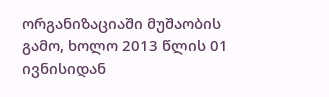ორგანიზაციაში მუშაობის გამო, ხოლო 2013 წლის 01 ივნისიდან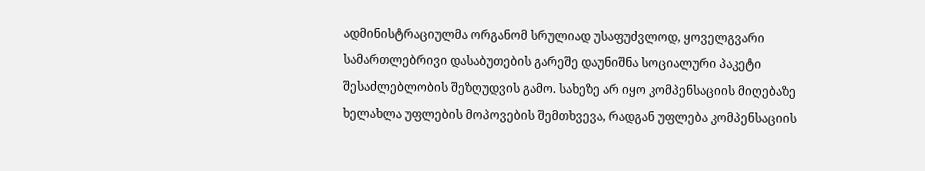ადმინისტრაციულმა ორგანომ სრულიად უსაფუძვლოდ, ყოველგვარი სამართლებრივი დასაბუთების გარეშე დაუნიშნა სოციალური პაკეტი შესაძლებლობის შეზღუდვის გამო. სახეზე არ იყო კომპენსაციის მიღებაზე ხელახლა უფლების მოპოვების შემთხვევა, რადგან უფლება კომპენსაციის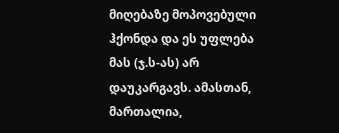მიღებაზე მოპოვებული ჰქონდა და ეს უფლება მას (ჯ.ს-ას) არ დაუკარგავს. ამასთან, მართალია,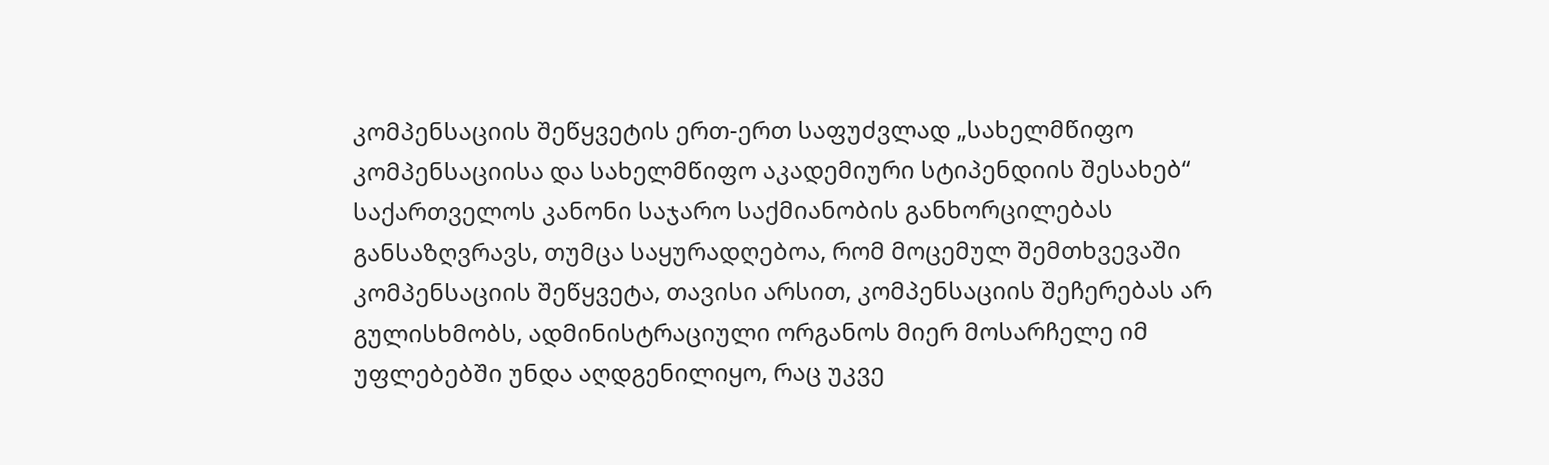კომპენსაციის შეწყვეტის ერთ-ერთ საფუძვლად „სახელმწიფო კომპენსაციისა და სახელმწიფო აკადემიური სტიპენდიის შესახებ“ საქართველოს კანონი საჯარო საქმიანობის განხორცილებას განსაზღვრავს, თუმცა საყურადღებოა, რომ მოცემულ შემთხვევაში კომპენსაციის შეწყვეტა, თავისი არსით, კომპენსაციის შეჩერებას არ გულისხმობს, ადმინისტრაციული ორგანოს მიერ მოსარჩელე იმ უფლებებში უნდა აღდგენილიყო, რაც უკვე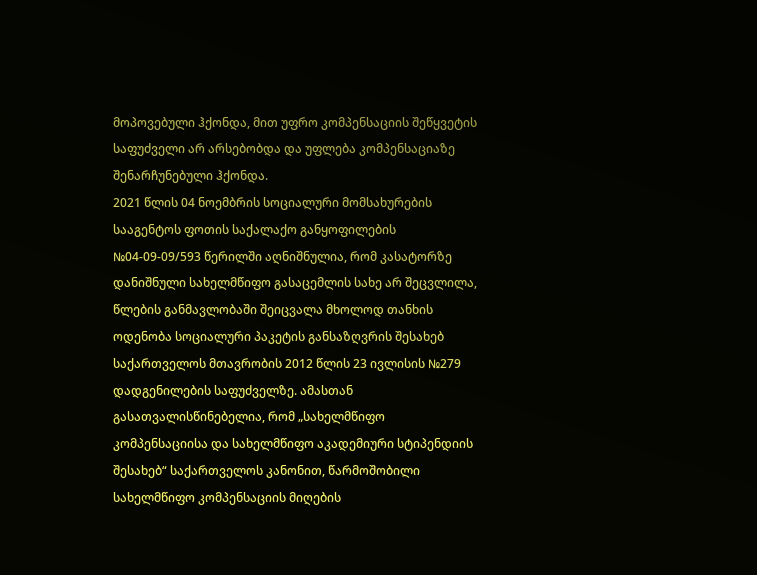მოპოვებული ჰქონდა, მით უფრო კომპენსაციის შეწყვეტის საფუძველი არ არსებობდა და უფლება კომპენსაციაზე შენარჩუნებული ჰქონდა.
2021 წლის 04 ნოემბრის სოციალური მომსახურების სააგენტოს ფოთის საქალაქო განყოფილების №04-09-09/593 წერილში აღნიშნულია, რომ კასატორზე დანიშნული სახელმწიფო გასაცემლის სახე არ შეცვლილა, წლების განმავლობაში შეიცვალა მხოლოდ თანხის ოდენობა სოციალური პაკეტის განსაზღვრის შესახებ საქართველოს მთავრობის 2012 წლის 23 ივლისის №279 დადგენილების საფუძველზე. ამასთან გასათვალისწინებელია, რომ „სახელმწიფო კომპენსაციისა და სახელმწიფო აკადემიური სტიპენდიის შესახებ“ საქართველოს კანონით, წარმოშობილი სახელმწიფო კომპენსაციის მიღების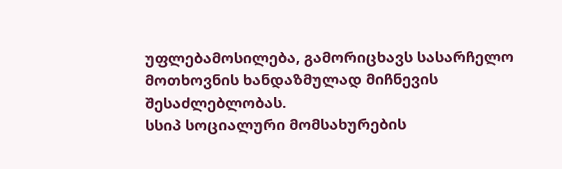უფლებამოსილება, გამორიცხავს სასარჩელო მოთხოვნის ხანდაზმულად მიჩნევის შესაძლებლობას.
სსიპ სოციალური მომსახურების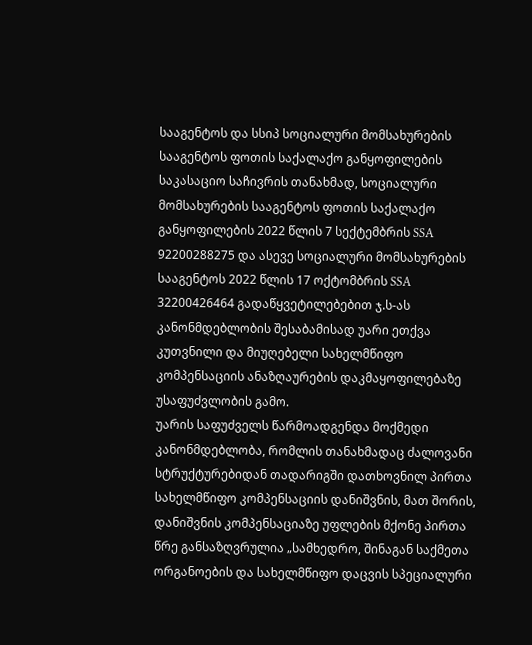სააგენტოს და სსიპ სოციალური მომსახურების სააგენტოს ფოთის საქალაქო განყოფილების საკასაციო საჩივრის თანახმად, სოციალური მომსახურების სააგენტოს ფოთის საქალაქო განყოფილების 2022 წლის 7 სექტემბრის SSA 92200288275 და ასევე სოციალური მომსახურების სააგენტოს 2022 წლის 17 ოქტომბრის SSA 32200426464 გადაწყვეტილებებით ჯ.ს-ას კანონმდებლობის შესაბამისად უარი ეთქვა კუთვნილი და მიუღებელი სახელმწიფო კომპენსაციის ანაზღაურების დაკმაყოფილებაზე უსაფუძვლობის გამო.
უარის საფუძველს წარმოადგენდა მოქმედი კანონმდებლობა, რომლის თანახმადაც ძალოვანი სტრუქტურებიდან თადარიგში დათხოვნილ პირთა სახელმწიფო კომპენსაციის დანიშვნის, მათ შორის, დანიშვნის კომპენსაციაზე უფლების მქონე პირთა წრე განსაზღვრულია „სამხედრო, შინაგან საქმეთა ორგანოების და სახელმწიფო დაცვის სპეციალური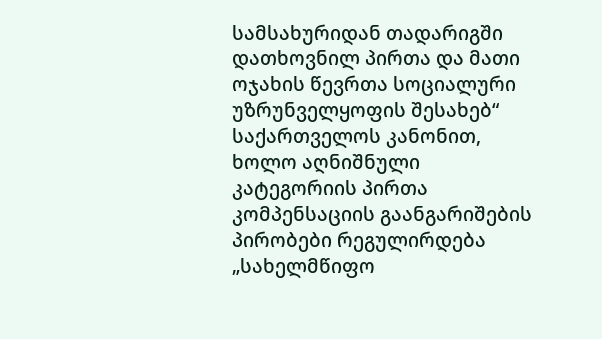სამსახურიდან თადარიგში დათხოვნილ პირთა და მათი ოჯახის წევრთა სოციალური უზრუნველყოფის შესახებ“ საქართველოს კანონით, ხოლო აღნიშნული კატეგორიის პირთა კომპენსაციის გაანგარიშების პირობები რეგულირდება „სახელმწიფო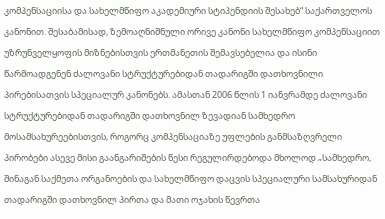კომპენსაციისა და სახელმწიფო აკადემიური სტიპენდიის შესახებ“ საქართველოს კანონით. შესაბამისად, ზემოაღნიშნული ორივე კანონი სახელმწიფო კომპენსაციით უზრუნველყოფის მიზნებისთვის ერთმანეთის შემავსებელია და ისინი წარმოადგენენ ძალოვანი სტრუქტურებიდან თადარიგში დათხოვნილი პირებისათვის სპეციალურ კანონებს. ამასთან 2006 წლის 1 იანვრამდე ძალოვანი სტრუქტურებიდან თადარიგში დათხოვნილ ზევადიან სამხედრო მოსამსახურეებისთვის, როგორც კომპენსაციაზე უფლების განმსაზღვრელი პირობები ასევე მისი გაანგარიშების წესი რეგულირდებოდა მხოლოდ „სამხედრო, შინაგან საქმეთა ორგანოების და სახელმწიფო დაცვის სპეციალური სამსახურიდან თადარიგში დათხოვნილ პირთა და მათი ოჯახის წევრთა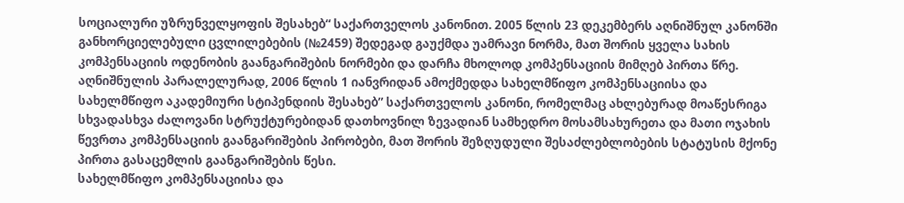სოციალური უზრუნველყოფის შესახებ“ საქართველოს კანონით. 2005 წლის 23 დეკემბერს აღნიშნულ კანონში განხორციელებული ცვლილებების (№2459) შედეგად გაუქმდა უამრავი ნორმა, მათ შორის ყველა სახის კომპენსაციის ოდენობის გაანგარიშების ნორმები და დარჩა მხოლოდ კომპენსაციის მიმღებ პირთა წრე. აღნიშნულის პარალელურად, 2006 წლის 1 იანვრიდან ამოქმედდა სახელმწიფო კომპენსაციისა და სახელმწიფო აკადემიური სტიპენდიის შესახებ” საქართველოს კანონი, რომელმაც ახლებურად მოაწესრიგა სხვადასხვა ძალოვანი სტრუქტურებიდან დათხოვნილ ზევადიან სამხედრო მოსამსახურეთა და მათი ოჯახის წევრთა კომპენსაციის გაანგარიშების პირობები, მათ შორის შეზღუდული შესაძლებლობების სტატუსის მქონე პირთა გასაცემლის გაანგარიშების წესი.
სახელმწიფო კომპენსაციისა და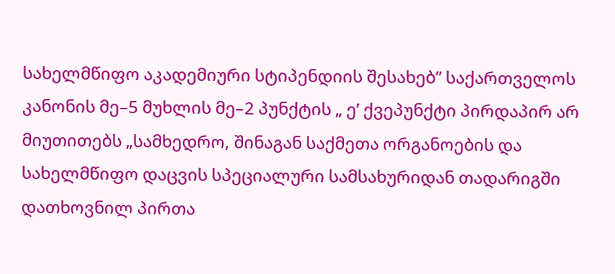სახელმწიფო აკადემიური სტიპენდიის შესახებ” საქართველოს კანონის მე–5 მუხლის მე–2 პუნქტის „ ე’ ქვეპუნქტი პირდაპირ არ მიუთითებს „სამხედრო, შინაგან საქმეთა ორგანოების და სახელმწიფო დაცვის სპეციალური სამსახურიდან თადარიგში დათხოვნილ პირთა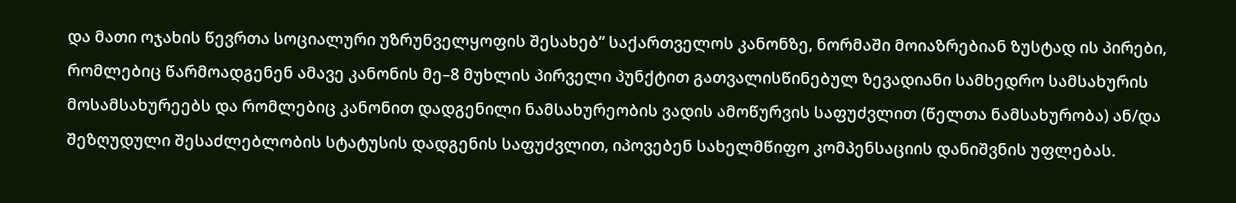და მათი ოჯახის წევრთა სოციალური უზრუნველყოფის შესახებ“ საქართველოს კანონზე, ნორმაში მოიაზრებიან ზუსტად ის პირები, რომლებიც წარმოადგენენ ამავე კანონის მე–8 მუხლის პირველი პუნქტით გათვალისწინებულ ზევადიანი სამხედრო სამსახურის მოსამსახურეებს და რომლებიც კანონით დადგენილი ნამსახურეობის ვადის ამოწურვის საფუძვლით (წელთა ნამსახურობა) ან/და შეზღუდული შესაძლებლობის სტატუსის დადგენის საფუძვლით, იპოვებენ სახელმწიფო კომპენსაციის დანიშვნის უფლებას.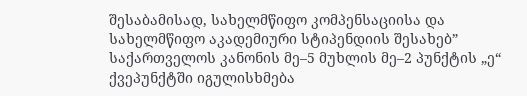შესაბამისად, სახელმწიფო კომპენსაციისა და სახელმწიფო აკადემიური სტიპენდიის შესახებ” საქართველოს კანონის მე–5 მუხლის მე–2 პუნქტის „ე“ ქვეპუნქტში იგულისხმება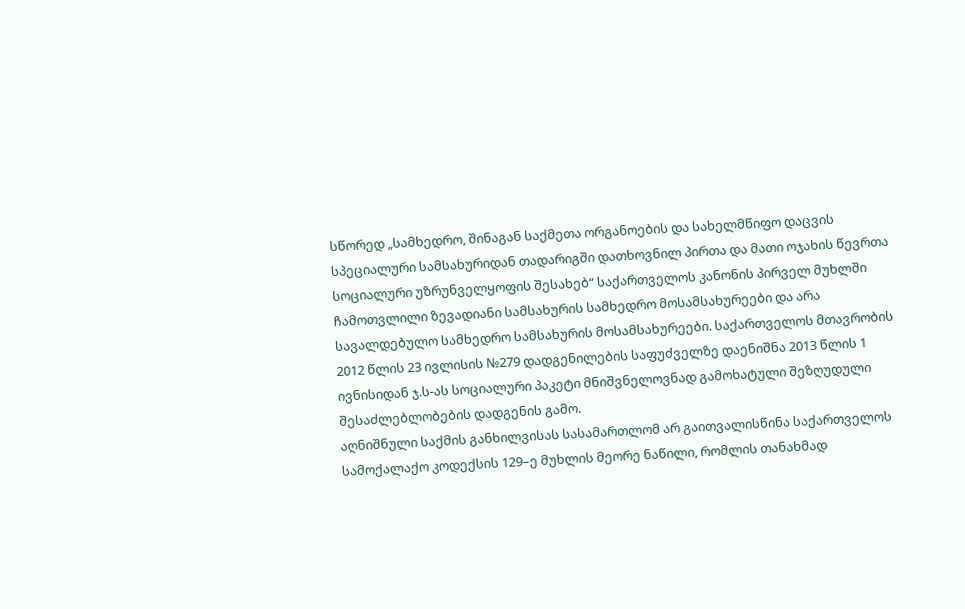სწორედ „სამხედრო, შინაგან საქმეთა ორგანოების და სახელმწიფო დაცვის სპეციალური სამსახურიდან თადარიგში დათხოვნილ პირთა და მათი ოჯახის წევრთა სოციალური უზრუნველყოფის შესახებ“ საქართველოს კანონის პირველ მუხლში ჩამოთვლილი ზევადიანი სამსახურის სამხედრო მოსამსახურეები და არა სავალდებულო სამხედრო სამსახურის მოსამსახურეები. საქართველოს მთავრობის 2012 წლის 23 ივლისის №279 დადგენილების საფუძველზე დაენიშნა 2013 წლის 1 ივნისიდან ჯ.ს-ას სოციალური პაკეტი მნიშვნელოვნად გამოხატული შეზღუდული შესაძლებლობების დადგენის გამო.
აღნიშნული საქმის განხილვისას სასამართლომ არ გაითვალისწინა საქართველოს სამოქალაქო კოდექსის 129–ე მუხლის მეორე ნაწილი, რომლის თანახმად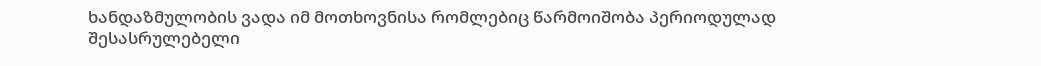ხანდაზმულობის ვადა იმ მოთხოვნისა რომლებიც წარმოიშობა პერიოდულად შესასრულებელი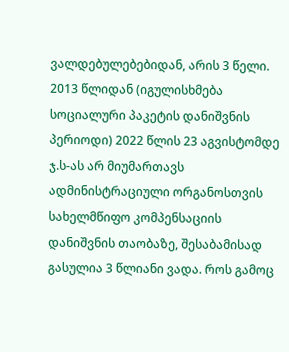ვალდებულებებიდან, არის 3 წელი. 2013 წლიდან (იგულისხმება სოციალური პაკეტის დანიშვნის პერიოდი) 2022 წლის 23 აგვისტომდე ჯ.ს-ას არ მიუმართავს ადმინისტრაციული ორგანოსთვის სახელმწიფო კომპენსაციის დანიშვნის თაობაზე, შესაბამისად გასულია 3 წლიანი ვადა. როს გამოც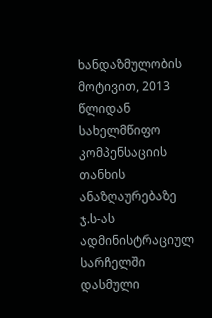ხანდაზმულობის მოტივით, 2013 წლიდან სახელმწიფო კომპენსაციის თანხის ანაზღაურებაზე ჯ.ს-ას ადმინისტრაციულ სარჩელში დასმული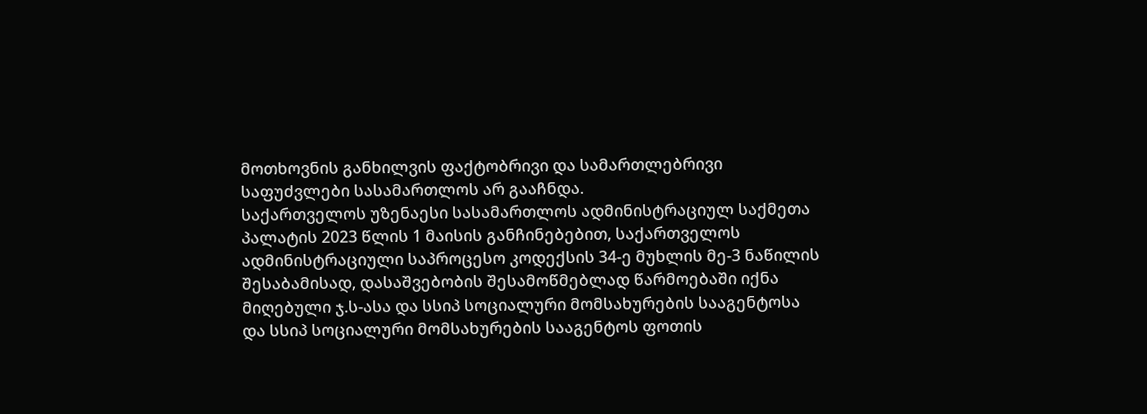მოთხოვნის განხილვის ფაქტობრივი და სამართლებრივი საფუძვლები სასამართლოს არ გააჩნდა.
საქართველოს უზენაესი სასამართლოს ადმინისტრაციულ საქმეთა პალატის 2023 წლის 1 მაისის განჩინებებით, საქართველოს ადმინისტრაციული საპროცესო კოდექსის 34-ე მუხლის მე-3 ნაწილის შესაბამისად, დასაშვებობის შესამოწმებლად წარმოებაში იქნა მიღებული ჯ.ს-ასა და სსიპ სოციალური მომსახურების სააგენტოსა და სსიპ სოციალური მომსახურების სააგენტოს ფოთის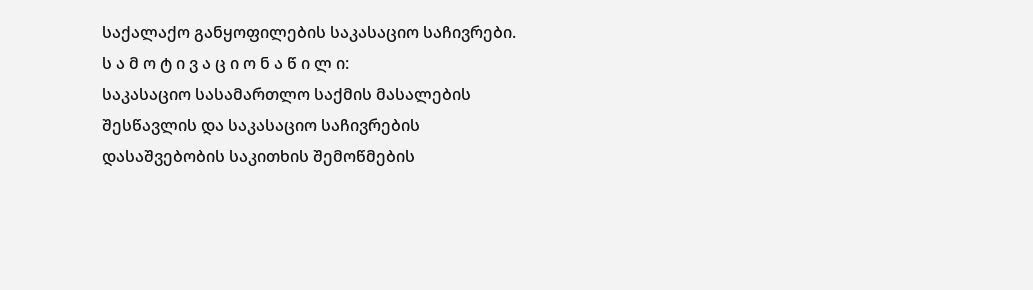საქალაქო განყოფილების საკასაციო საჩივრები.
ს ა მ ო ტ ი ვ ა ც ი ო ნ ა წ ი ლ ი:
საკასაციო სასამართლო საქმის მასალების შესწავლის და საკასაციო საჩივრების დასაშვებობის საკითხის შემოწმების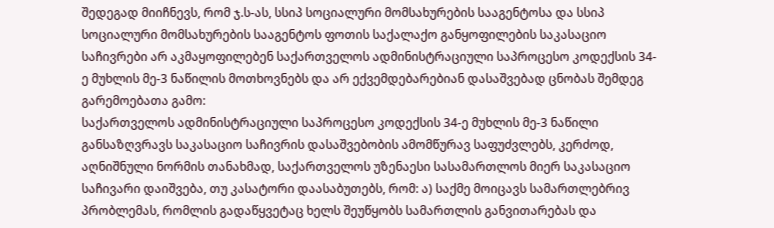შედეგად მიიჩნევს, რომ ჯ.ს-ას, სსიპ სოციალური მომსახურების სააგენტოსა და სსიპ სოციალური მომსახურების სააგენტოს ფოთის საქალაქო განყოფილების საკასაციო საჩივრები არ აკმაყოფილებენ საქართველოს ადმინისტრაციული საპროცესო კოდექსის 34-ე მუხლის მე-3 ნაწილის მოთხოვნებს და არ ექვემდებარებიან დასაშვებად ცნობას შემდეგ გარემოებათა გამო:
საქართველოს ადმინისტრაციული საპროცესო კოდექსის 34-ე მუხლის მე-3 ნაწილი განსაზღვრავს საკასაციო საჩივრის დასაშვებობის ამომწურავ საფუძვლებს, კერძოდ, აღნიშნული ნორმის თანახმად, საქართველოს უზენაესი სასამართლოს მიერ საკასაციო საჩივარი დაიშვება, თუ კასატორი დაასაბუთებს, რომ: ა) საქმე მოიცავს სამართლებრივ პრობლემას, რომლის გადაწყვეტაც ხელს შეუწყობს სამართლის განვითარებას და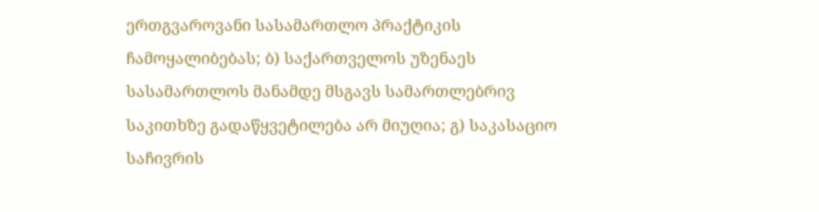ერთგვაროვანი სასამართლო პრაქტიკის ჩამოყალიბებას; ბ) საქართველოს უზენაეს სასამართლოს მანამდე მსგავს სამართლებრივ საკითხზე გადაწყვეტილება არ მიუღია; გ) საკასაციო საჩივრის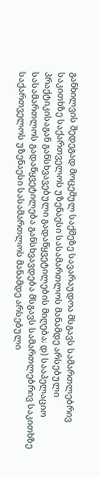განხილვის შედეგად მოცემულ საქმეზე სავარაუდოა მსგავს სამართლებრივ საკითხზე საქართველოს უზენაესი სასამართლოს მანამდე არსებული პრაქტიკისაგან განსხვავებული გადაწყვეტილების მიღება; დ) სააპელაციო სასამართლოს გადაწყვეტილება განსხვავდება მსგავს სამართლებრივ საკითხზე საქართველოს უზენაესი სასამართლოს მანამდე არსებული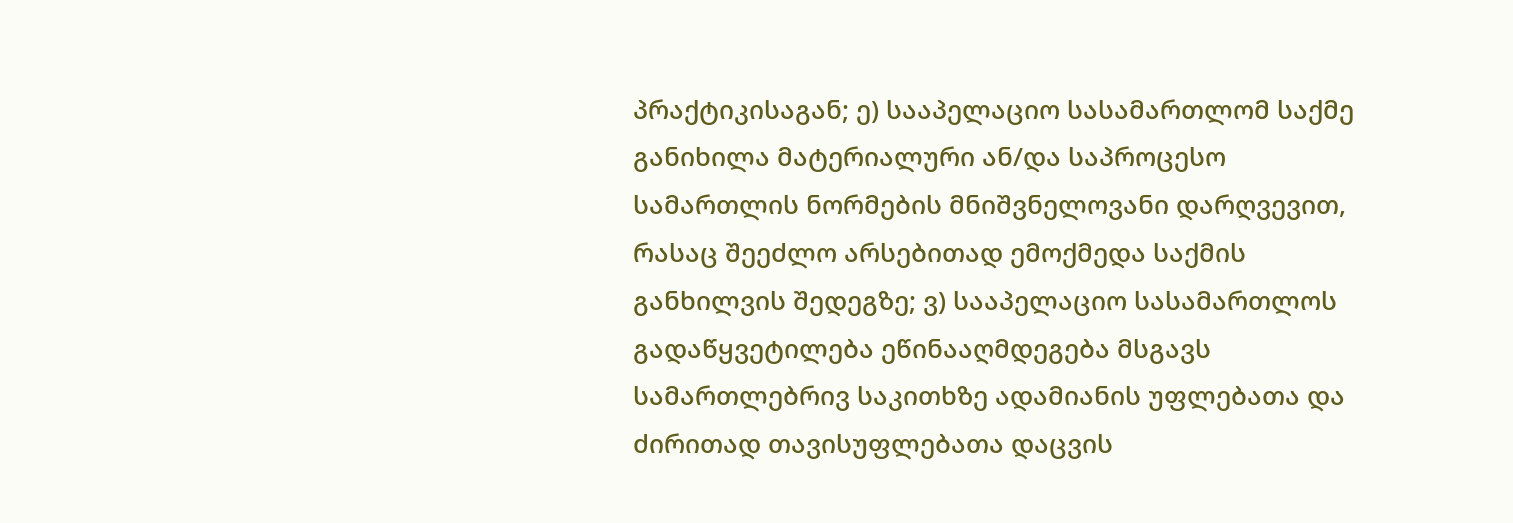პრაქტიკისაგან; ე) სააპელაციო სასამართლომ საქმე განიხილა მატერიალური ან/და საპროცესო სამართლის ნორმების მნიშვნელოვანი დარღვევით, რასაც შეეძლო არსებითად ემოქმედა საქმის განხილვის შედეგზე; ვ) სააპელაციო სასამართლოს გადაწყვეტილება ეწინააღმდეგება მსგავს სამართლებრივ საკითხზე ადამიანის უფლებათა და ძირითად თავისუფლებათა დაცვის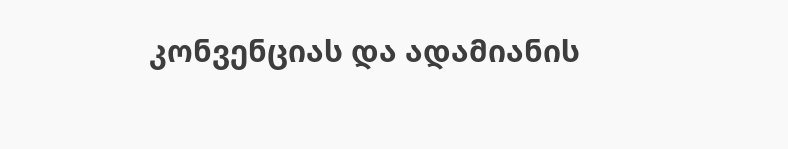კონვენციას და ადამიანის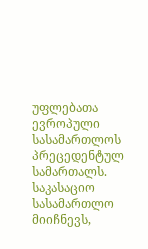უფლებათა ევროპული სასამართლოს პრეცედენტულ სამართალს.
საკასაციო სასამართლო მიიჩნევს,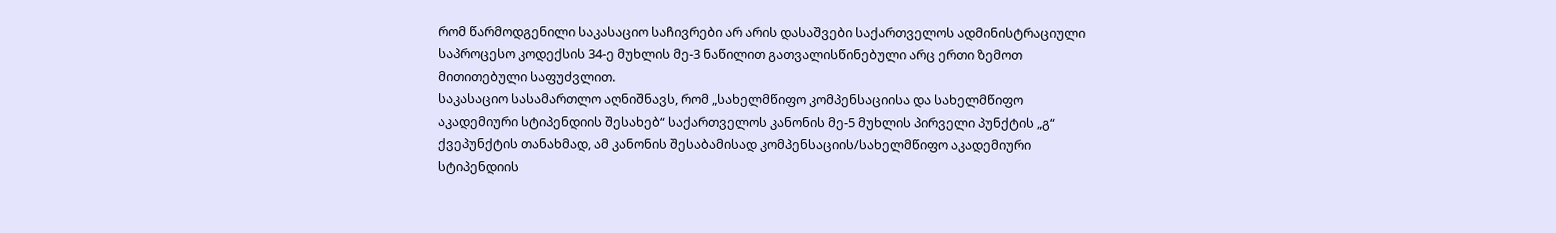რომ წარმოდგენილი საკასაციო საჩივრები არ არის დასაშვები საქართველოს ადმინისტრაციული საპროცესო კოდექსის 34-ე მუხლის მე-3 ნაწილით გათვალისწინებული არც ერთი ზემოთ მითითებული საფუძვლით.
საკასაციო სასამართლო აღნიშნავს, რომ „სახელმწიფო კომპენსაციისა და სახელმწიფო აკადემიური სტიპენდიის შესახებ“ საქართველოს კანონის მე-5 მუხლის პირველი პუნქტის „გ“ ქვეპუნქტის თანახმად, ამ კანონის შესაბამისად კომპენსაციის/სახელმწიფო აკადემიური სტიპენდიის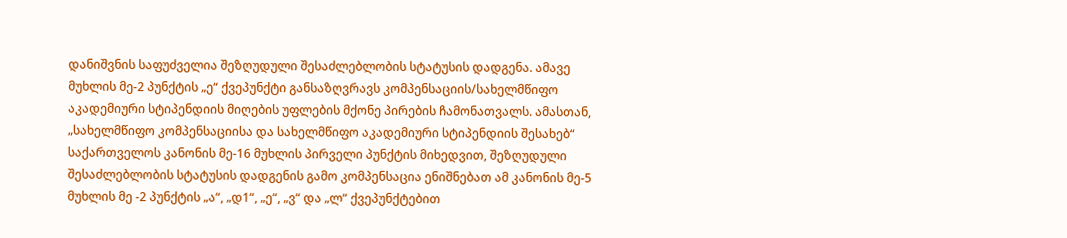დანიშვნის საფუძველია შეზღუდული შესაძლებლობის სტატუსის დადგენა. ამავე მუხლის მე-2 პუნქტის „ე“ ქვეპუნქტი განსაზღვრავს კომპენსაციის/სახელმწიფო აკადემიური სტიპენდიის მიღების უფლების მქონე პირების ჩამონათვალს. ამასთან, „სახელმწიფო კომპენსაციისა და სახელმწიფო აკადემიური სტიპენდიის შესახებ“ საქართველოს კანონის მე-16 მუხლის პირველი პუნქტის მიხედვით, შეზღუდული შესაძლებლობის სტატუსის დადგენის გამო კომპენსაცია ენიშნებათ ამ კანონის მე-5 მუხლის მე -2 პუნქტის „ა“, „დ1“, „ე“, „ვ“ და „ლ“ ქვეპუნქტებით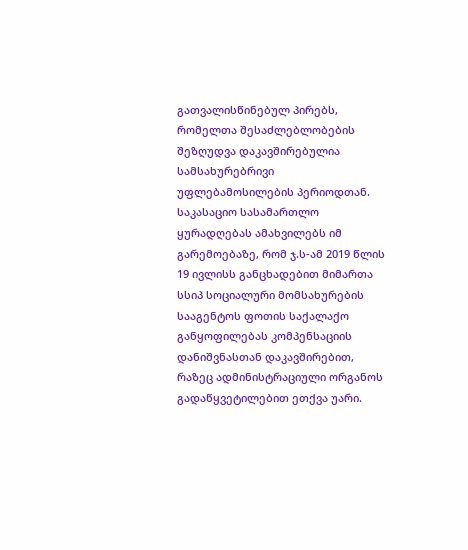გათვალისწინებულ პირებს, რომელთა შესაძლებლობების შეზღუდვა დაკავშირებულია სამსახურებრივი უფლებამოსილების პერიოდთან.
საკასაციო სასამართლო ყურადღებას ამახვილებს იმ გარემოებაზე, რომ ჯ.ს-ამ 2019 წლის 19 ივლისს განცხადებით მიმართა სსიპ სოციალური მომსახურების სააგენტოს ფოთის საქალაქო განყოფილებას კომპენსაციის დანიშვნასთან დაკავშირებით, რაზეც ადმინისტრაციული ორგანოს გადაწყვეტილებით ეთქვა უარი.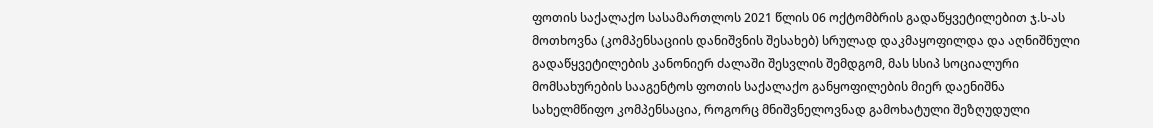ფოთის საქალაქო სასამართლოს 2021 წლის 06 ოქტომბრის გადაწყვეტილებით ჯ.ს-ას მოთხოვნა (კომპენსაციის დანიშვნის შესახებ) სრულად დაკმაყოფილდა და აღნიშნული გადაწყვეტილების კანონიერ ძალაში შესვლის შემდგომ, მას სსიპ სოციალური მომსახურების სააგენტოს ფოთის საქალაქო განყოფილების მიერ დაენიშნა სახელმწიფო კომპენსაცია, როგორც მნიშვნელოვნად გამოხატული შეზღუდული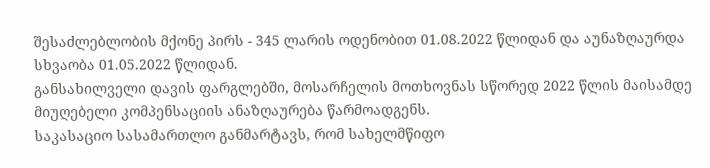შესაძლებლობის მქონე პირს - 345 ლარის ოდენობით 01.08.2022 წლიდან და აუნაზღაურდა სხვაობა 01.05.2022 წლიდან.
განსახილველი დავის ფარგლებში, მოსარჩელის მოთხოვნას სწორედ 2022 წლის მაისამდე მიუღებელი კომპენსაციის ანაზღაურება წარმოადგენს.
საკასაციო სასამართლო განმარტავს, რომ სახელმწიფო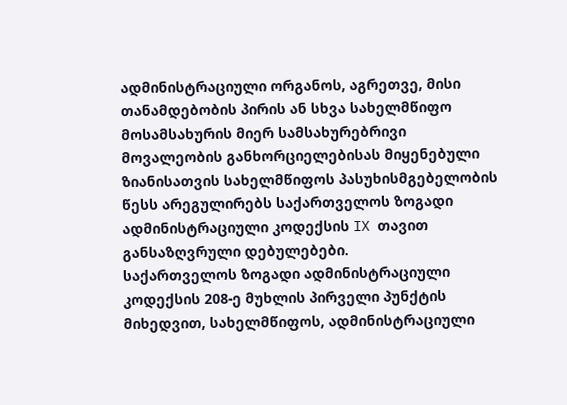ადმინისტრაციული ორგანოს, აგრეთვე, მისი თანამდებობის პირის ან სხვა სახელმწიფო მოსამსახურის მიერ სამსახურებრივი მოვალეობის განხორციელებისას მიყენებული ზიანისათვის სახელმწიფოს პასუხისმგებელობის წესს არეგულირებს საქართველოს ზოგადი ადმინისტრაციული კოდექსის IX თავით განსაზღვრული დებულებები.
საქართველოს ზოგადი ადმინისტრაციული კოდექსის 208-ე მუხლის პირველი პუნქტის მიხედვით, სახელმწიფოს, ადმინისტრაციული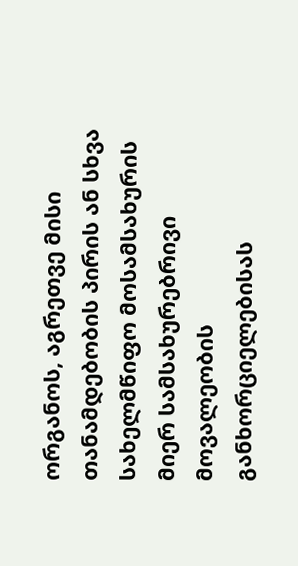ორგანოს, აგრეთვე მისი თანამდებობის პირის ან სხვა სახელმწიფო მოსამსახურის მიერ სამსახურებრივი მოვალეობის განხორციელებისას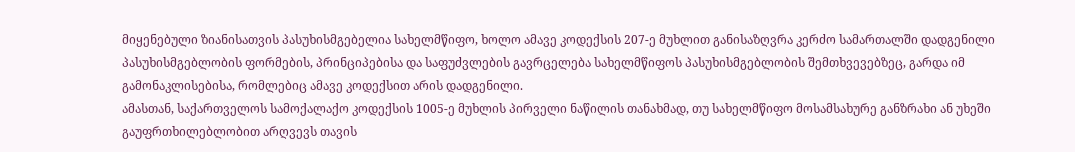მიყენებული ზიანისათვის პასუხისმგებელია სახელმწიფო, ხოლო ამავე კოდექსის 207-ე მუხლით განისაზღვრა კერძო სამართალში დადგენილი პასუხისმგებლობის ფორმების, პრინციპებისა და საფუძვლების გავრცელება სახელმწიფოს პასუხისმგებლობის შემთხვევებზეც, გარდა იმ გამონაკლისებისა, რომლებიც ამავე კოდექსით არის დადგენილი.
ამასთან, საქართველოს სამოქალაქო კოდექსის 1005-ე მუხლის პირველი ნაწილის თანახმად, თუ სახელმწიფო მოსამსახურე განზრახი ან უხეში გაუფრთხილებლობით არღვევს თავის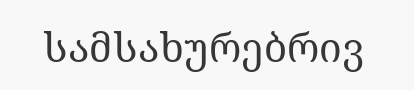სამსახურებრივ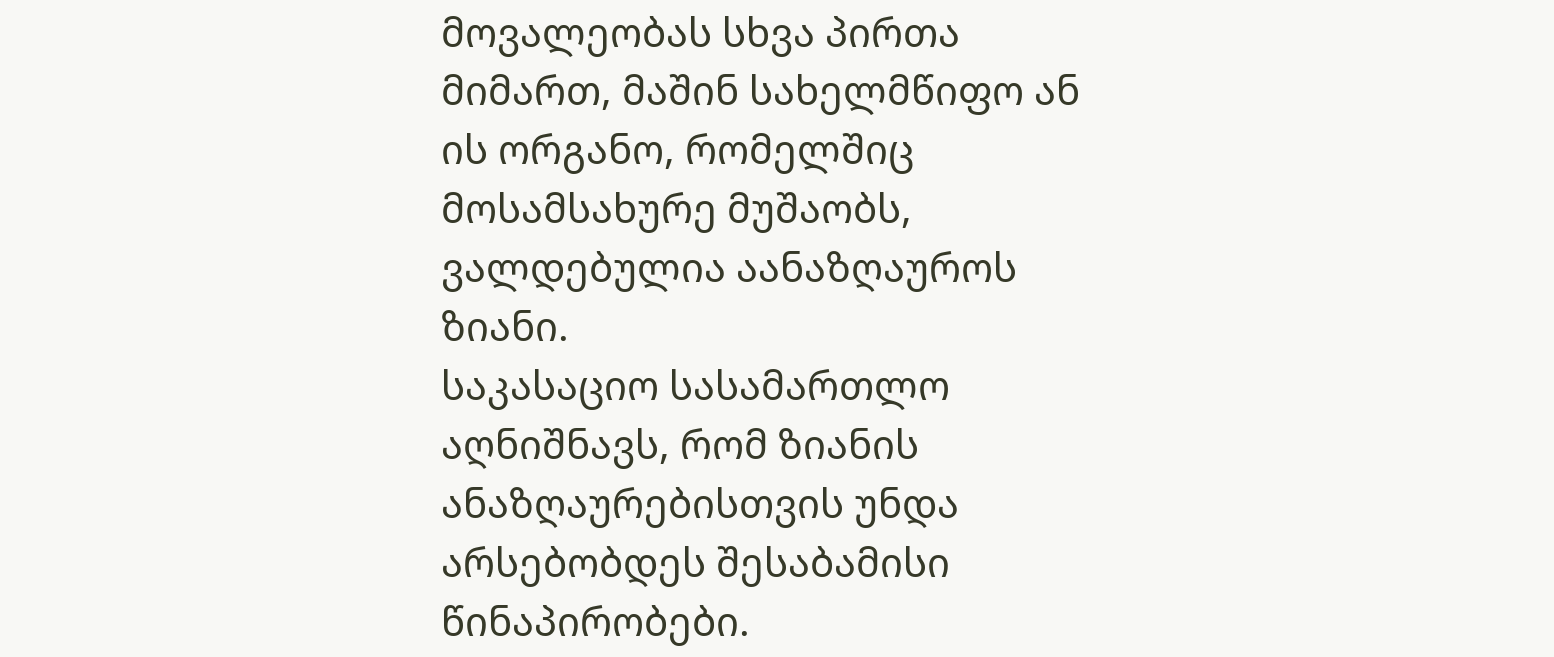მოვალეობას სხვა პირთა მიმართ, მაშინ სახელმწიფო ან ის ორგანო, რომელშიც მოსამსახურე მუშაობს, ვალდებულია აანაზღაუროს ზიანი.
საკასაციო სასამართლო აღნიშნავს, რომ ზიანის ანაზღაურებისთვის უნდა არსებობდეს შესაბამისი წინაპირობები.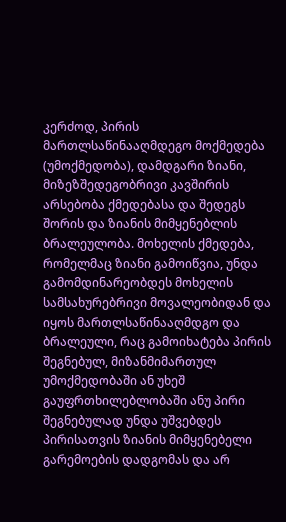კერძოდ, პირის მართლსაწინააღმდეგო მოქმედება (უმოქმედობა), დამდგარი ზიანი, მიზეზშედეგობრივი კავშირის არსებობა ქმედებასა და შედეგს შორის და ზიანის მიმყენებლის ბრალეულობა. მოხელის ქმედება, რომელმაც ზიანი გამოიწვია, უნდა გამომდინარეობდეს მოხელის სამსახურებრივი მოვალეობიდან და იყოს მართლსაწინააღმდგო და ბრალეული, რაც გამოიხატება პირის შეგნებულ, მიზანმიმართულ უმოქმედობაში ან უხეშ გაუფრთხილებლობაში ანუ პირი შეგნებულად უნდა უშვებდეს პირისათვის ზიანის მიმყენებელი გარემოების დადგომას და არ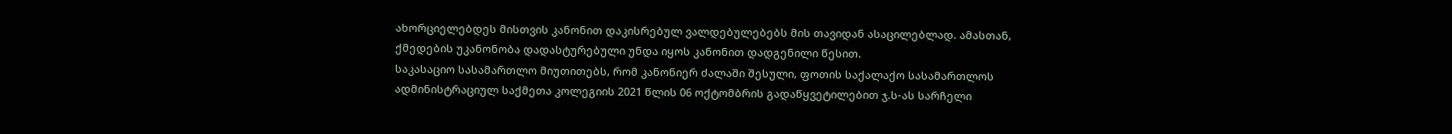ახორციელებდეს მისთვის კანონით დაკისრებულ ვალდებულებებს მის თავიდან ასაცილებლად. ამასთან, ქმედების უკანონობა დადასტურებული უნდა იყოს კანონით დადგენილი წესით.
საკასაციო სასამართლო მიუთითებს, რომ კანონიერ ძალაში შესული, ფოთის საქალაქო სასამართლოს ადმინისტრაციულ საქმეთა კოლეგიის 2021 წლის 06 ოქტომბრის გადაწყვეტილებით ჯ.ს-ას სარჩელი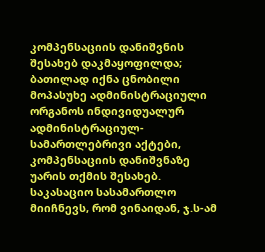კომპენსაციის დანიშვნის შესახებ დაკმაყოფილდა; ბათილად იქნა ცნობილი მოპასუხე ადმინისტრაციული ორგანოს ინდივიდუალურ ადმინისტრაციულ-სამართლებრივი აქტები, კომპენსაციის დანიშვნაზე უარის თქმის შესახებ.
საკასაციო სასამართლო მიიჩნევს, რომ ვინაიდან, ჯ.ს-ამ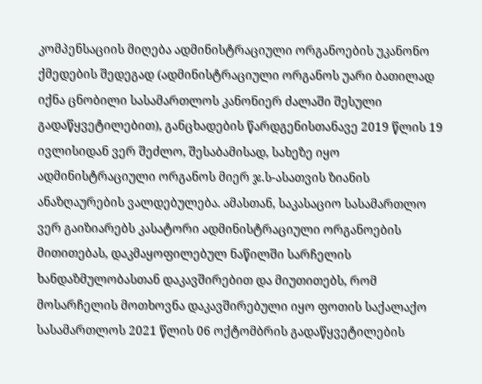კომპენსაციის მიღება ადმინისტრაციული ორგანოების უკანონო ქმედების შედეგად (ადმინისტრაციული ორგანოს უარი ბათილად იქნა ცნობილი სასამართლოს კანონიერ ძალაში შესული გადაწყვეტილებით), განცხადების წარდგენისთანავე 2019 წლის 19 ივლისიდან ვერ შეძლო, შესაბამისად, სახეზე იყო ადმინისტრაციული ორგანოს მიერ ჯ.ს-ასათვის ზიანის ანაზღაურების ვალდებულება. ამასთან, საკასაციო სასამართლო ვერ გაიზიარებს კასატორი ადმინისტრაციული ორგანოების მითითებას, დაკმაყოფილებულ ნაწილში სარჩელის ხანდაზმულობასთან დაკავშირებით და მიუთითებს, რომ მოსარჩელის მოთხოვნა დაკავშირებული იყო ფოთის საქალაქო სასამართლოს 2021 წლის 06 ოქტომბრის გადაწყვეტილების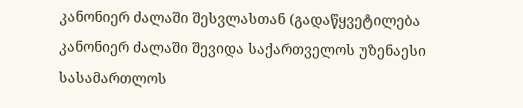კანონიერ ძალაში შესვლასთან (გადაწყვეტილება კანონიერ ძალაში შევიდა საქართველოს უზენაესი სასამართლოს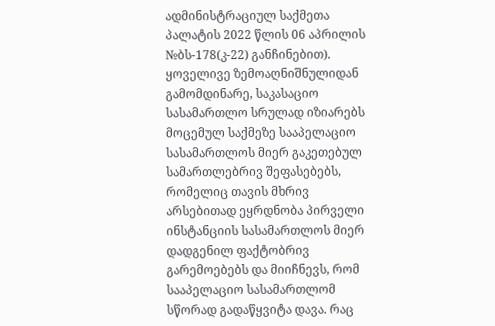ადმინისტრაციულ საქმეთა პალატის 2022 წლის 06 აპრილის №ბს-178(კ-22) განჩინებით).
ყოველივე ზემოაღნიშნულიდან გამომდინარე, საკასაციო სასამართლო სრულად იზიარებს მოცემულ საქმეზე სააპელაციო სასამართლოს მიერ გაკეთებულ სამართლებრივ შეფასებებს, რომელიც თავის მხრივ არსებითად ეყრდნობა პირველი ინსტანციის სასამართლოს მიერ დადგენილ ფაქტობრივ გარემოებებს და მიიჩნევს, რომ სააპელაციო სასამართლომ სწორად გადაწყვიტა დავა. რაც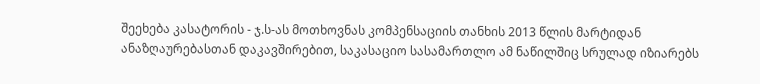შეეხება კასატორის - ჯ.ს-ას მოთხოვნას კომპენსაციის თანხის 2013 წლის მარტიდან ანაზღაურებასთან დაკავშირებით, საკასაციო სასამართლო ამ ნაწილშიც სრულად იზიარებს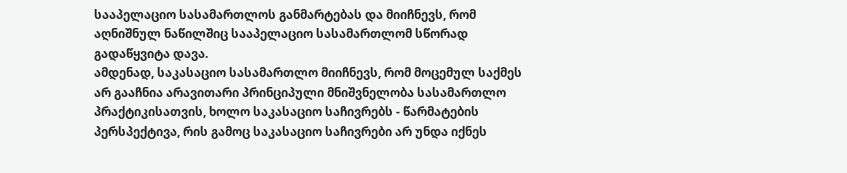სააპელაციო სასამართლოს განმარტებას და მიიჩნევს, რომ აღნიშნულ ნაწილშიც სააპელაციო სასამართლომ სწორად გადაწყვიტა დავა.
ამდენად, საკასაციო სასამართლო მიიჩნევს, რომ მოცემულ საქმეს არ გააჩნია არავითარი პრინციპული მნიშვნელობა სასამართლო პრაქტიკისათვის, ხოლო საკასაციო საჩივრებს - წარმატების პერსპექტივა, რის გამოც საკასაციო საჩივრები არ უნდა იქნეს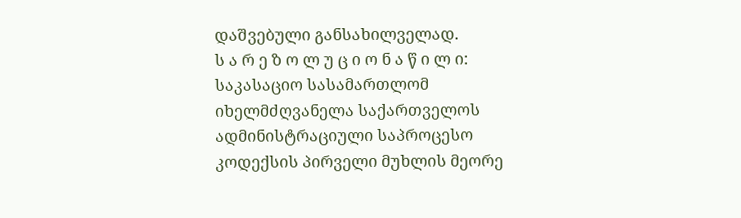დაშვებული განსახილველად.
ს ა რ ე ზ ო ლ უ ც ი ო ნ ა წ ი ლ ი:
საკასაციო სასამართლომ იხელმძღვანელა საქართველოს ადმინისტრაციული საპროცესო კოდექსის პირველი მუხლის მეორე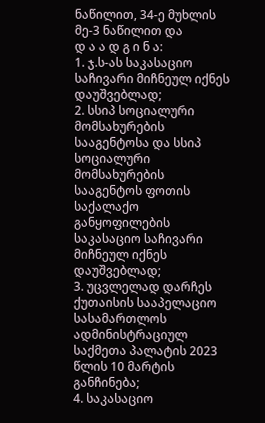ნაწილით, 34-ე მუხლის მე-3 ნაწილით და
დ ა ა დ გ ი ნ ა:
1. ჯ.ს-ას საკასაციო საჩივარი მიჩნეულ იქნეს დაუშვებლად;
2. სსიპ სოციალური მომსახურების სააგენტოსა და სსიპ სოციალური მომსახურების სააგენტოს ფოთის საქალაქო განყოფილების საკასაციო საჩივარი მიჩნეულ იქნეს დაუშვებლად;
3. უცვლელად დარჩეს ქუთაისის სააპელაციო სასამართლოს ადმინისტრაციულ საქმეთა პალატის 2023 წლის 10 მარტის განჩინება;
4. საკასაციო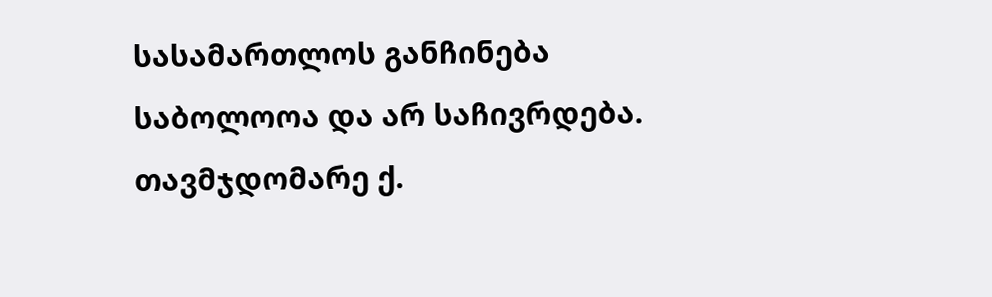სასამართლოს განჩინება საბოლოოა და არ საჩივრდება.
თავმჯდომარე ქ.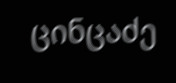ცინცაძე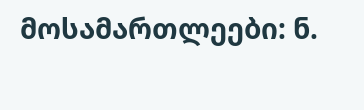მოსამართლეები: ნ.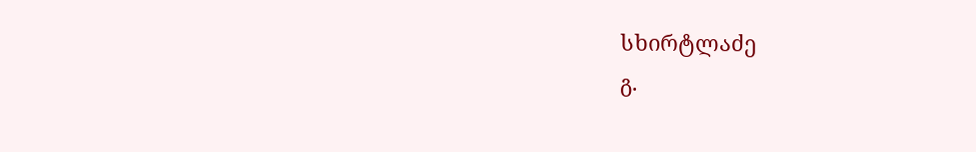სხირტლაძე
გ.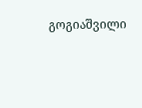გოგიაშვილი